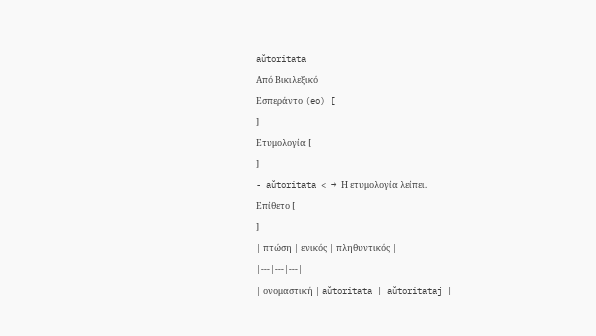aŭtoritata
Από Βικιλεξικό
Εσπεράντο (eo) [
]
Ετυμολογία [
]
- aŭtoritata < → Η ετυμολογία λείπει.
Επίθετο [
]
| πτώση | ενικός | πληθυντικός |
|---|---|---|
| ονομαστική | aŭtoritata | aŭtoritataj |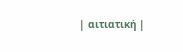| αιτιατική |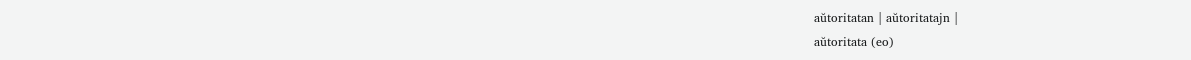aŭtoritatan | aŭtoritatajn |
aŭtoritata (eo)